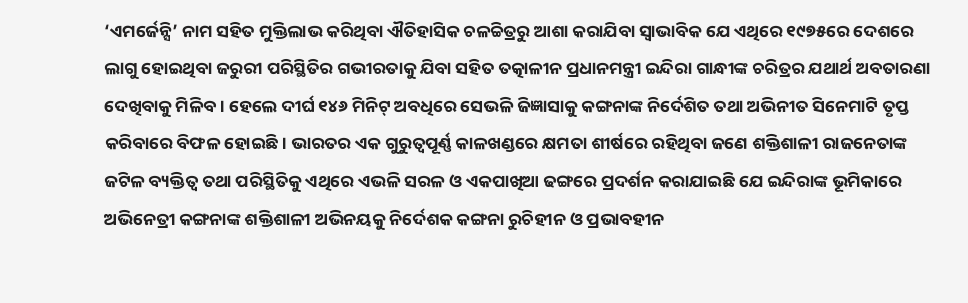‘ଏମର୍ଜେନ୍ସି’ ନାମ ସହିତ ମୁକ୍ତିଲାଭ କରିଥିବା ଐତିହାସିକ ଚଳଚ୍ଚିତ୍ରରୁ ଆଶା କରାଯିବା ସ୍ବାଭାବିକ ଯେ ଏଥିରେ ୧୯୭୫ରେ ଦେଶରେ ଲାଗୁ ହୋଇଥିବା ଜରୁରୀ ପରିସ୍ଥିତିର ଗଭୀରତାକୁ ଯିବା ସହିତ ତତ୍କାଳୀନ ପ୍ରଧାନମନ୍ତ୍ରୀ ଇନ୍ଦିରା ଗାନ୍ଧୀଙ୍କ ଚରିତ୍ରର ଯଥାର୍ଥ ଅବତାରଣା ଦେଖିବାକୁ ମିଳିବ। ହେଲେ ଦୀର୍ଘ ୧୪୬ ମିନିଟ୍ ଅବଧିରେ ସେଭଳି ଜିଜ୍ଞାସାକୁ କଙ୍ଗନାଙ୍କ ନିର୍ଦେଶିତ ତଥା ଅଭିନୀତ ସିନେମାଟି ତୃପ୍ତ କରିବାରେ ବିଫଳ ହୋଇଛି। ଭାରତର ଏକ ଗୁରୁତ୍ବପୂର୍ଣ୍ଣ କାଳଖଣ୍ଡରେ କ୍ଷମତା ଶୀର୍ଷରେ ରହିଥିବା ଜଣେ ଶକ୍ତିଶାଳୀ ରାଜନେତାଙ୍କ ଜଟିଳ ବ୍ୟକ୍ତିତ୍ବ ତଥା ପରିସ୍ଥିତିକୁ ଏଥିରେ ଏଭଳି ସରଳ ଓ ଏକପାଖିଆ ଢଙ୍ଗରେ ପ୍ରଦର୍ଶନ କରାଯାଇଛି ଯେ ଇନ୍ଦିରାଙ୍କ ଭୂମିକାରେ ଅଭିନେତ୍ରୀ କଙ୍ଗନାଙ୍କ ଶକ୍ତିଶାଳୀ ଅଭିନୟକୁ ନିର୍ଦେଶକ କଙ୍ଗନା ରୁଚିହୀନ ଓ ପ୍ରଭାବହୀନ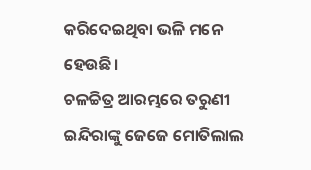କରିଦେଇଥିବା ଭଳି ମନେ ହେଉଛି।
ଚଳଚ୍ଚିତ୍ର ଆରମ୍ଭରେ ତରୁଣୀ ଇନ୍ଦିରାଙ୍କୁ ଜେଜେ ମୋତିଲାଲ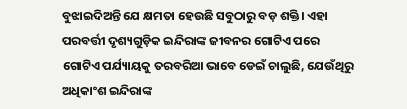ବୁଝାଇଦିଅନ୍ତି ଯେ କ୍ଷମତା ହେଉଛି ସବୁଠାରୁ ବଡ଼ ଶକ୍ତି। ଏହା ପରବର୍ତ୍ତୀ ଦୃଶ୍ୟଗୁଡ଼ିକ ଇନ୍ଦିରାଙ୍କ ଜୀବନର ଗୋଟିଏ ପରେ ଗୋଟିଏ ପର୍ଯ୍ୟାୟକୁ ତରବରିଆ ଭାବେ ଡେଇଁ ଚାଲୁଛି, ଯେଉଁଥିରୁ ଅଧିକାଂଶ ଇନ୍ଦିରାଙ୍କ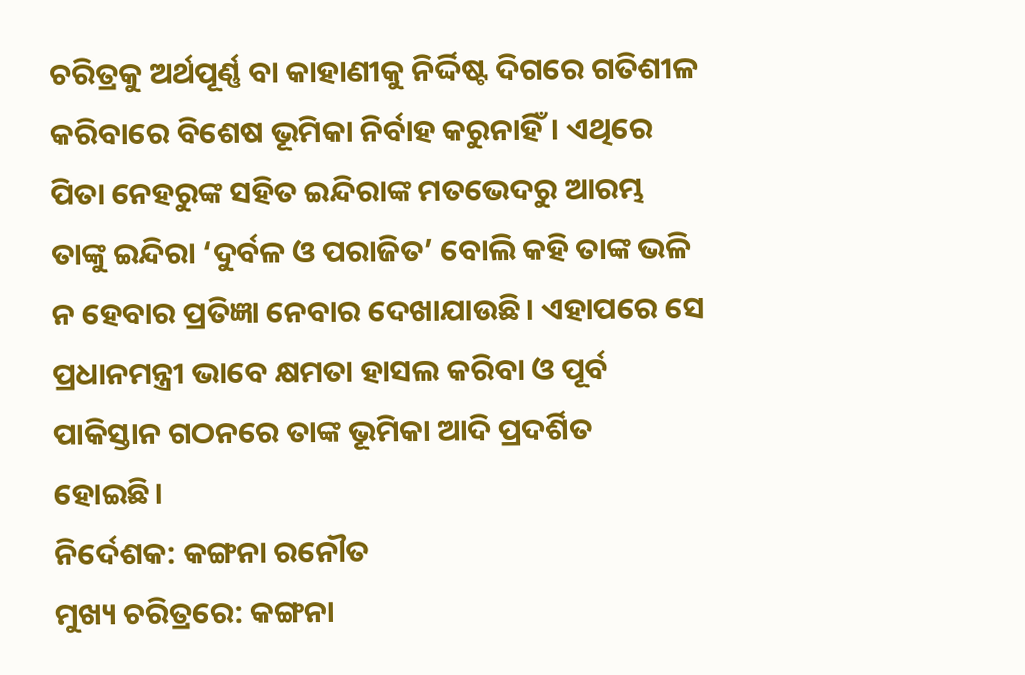ଚରିତ୍ରକୁ ଅର୍ଥପୂର୍ଣ୍ଣ ବା କାହାଣୀକୁ ନିର୍ଦ୍ଦିଷ୍ଟ ଦିଗରେ ଗତିଶୀଳ କରିବାରେ ବିଶେଷ ଭୂମିକା ନିର୍ବାହ କରୁନାହିଁ। ଏଥିରେ ପିତା ନେହରୁଙ୍କ ସହିତ ଇନ୍ଦିରାଙ୍କ ମତଭେଦରୁ ଆରମ୍ଭ ତାଙ୍କୁ ଇନ୍ଦିରା ‘ଦୁର୍ବଳ ଓ ପରାଜିତ’ ବୋଲି କହି ତାଙ୍କ ଭଳି ନ ହେବାର ପ୍ରତିଜ୍ଞା ନେବାର ଦେଖାଯାଉଛି। ଏହାପରେ ସେ ପ୍ରଧାନମନ୍ତ୍ରୀ ଭାବେ କ୍ଷମତା ହାସଲ କରିବା ଓ ପୂର୍ବ ପାକିସ୍ତାନ ଗଠନରେ ତାଙ୍କ ଭୂମିକା ଆଦି ପ୍ରଦର୍ଶିତ ହୋଇଛି।
ନିର୍ଦେଶକ: କଙ୍ଗନା ରନୌତ
ମୁଖ୍ୟ ଚରିତ୍ରରେ: କଙ୍ଗନା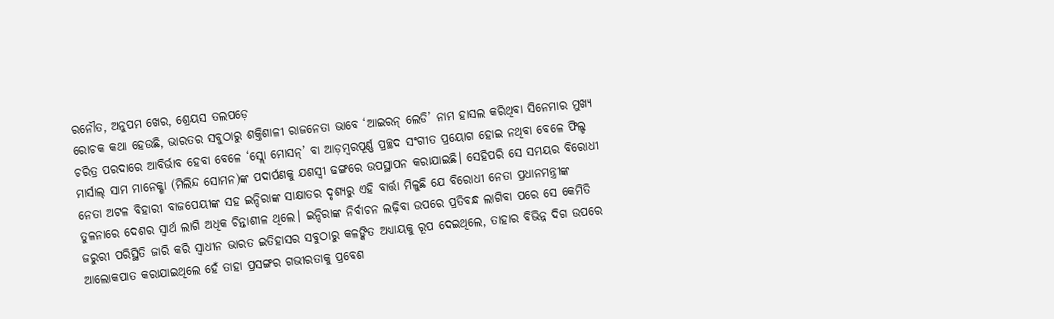ରନୌତ, ଅନୁପମ ଖେର, ଶ୍ରେୟସ ତଲପଡ଼େ
ରୋଚକ କଥା ହେଉଛି, ଭାରତର ସବୁଠାରୁ ଶକ୍ତିଶାଳୀ ରାଜନେତା ଭାବେ ‘ଆଇରନ୍ ଲେଡି’ ନାମ ହାସଲ କରିଥିବା ସିନେମାର ମୁଖ୍ୟ ଚରିତ୍ର ପରଦାରେ ଆବିର୍ଭାବ ହେବା ବେଳେ ‘ସ୍ଲୋ ମୋସନ୍’ ବା ଆଡ଼ମ୍ବରପୂର୍ଣ୍ଣ ପ୍ରଚ୍ଛଦ ସଂଗୀତ ପ୍ରୟୋଗ ହୋଇ ନଥିବା ବେଳେ ଫିଲ୍ଡ ମାର୍ସାଲ୍ ସାମ ମାନେକ୍ଶା (ମିଲିନ୍ଦ ସୋମନ)ଙ୍କ ପଦାର୍ପଣକୁ ଯଶସ୍ବୀ ଢଙ୍ଗରେ ଉପସ୍ଥାପନ କରାଯାଇଛି। ସେହିପରି ସେ ସମୟର ବିରୋଧୀ ନେତା ଅଟଳ ବିହାରୀ ବାଜପେୟୀଙ୍କ ସହ ଇନ୍ଦିରାଙ୍କ ସାକ୍ଷାତର ଦୃଶ୍ୟରୁ ଏହି ବାର୍ତ୍ତା ମିଳୁଛି ଯେ ବିରୋଧୀ ନେତା ପ୍ରଧାନମନ୍ତ୍ରୀଙ୍କ ତୁଳନାରେ ଦେଶର ସ୍ବାର୍ଥ ଲାଗି ଅଧିକ ଚିନ୍ତାଶୀଳ ଥିଲେ। ଇନ୍ଦିରାଙ୍କ ନିର୍ବାଚନ ଲଢ଼ିବା ଉପରେ ପ୍ରତିବନ୍ଧ ଲାଗିବା ପରେ ସେ କେମିତି ଜରୁରୀ ପରିସ୍ଥିତି ଜାରି କରି ସ୍ବାଧୀନ ଭାରତ ଇତିହାସର ସବୁଠାରୁ କଳଙ୍କିତ ଅଧ୍ୟାୟକୁ ରୂପ ଦେଇଥିଲେ, ତାହାର ବିଭିନ୍ନ ଦିଗ ଉପରେ ଆଲୋକପାତ କରାଯାଇଥିଲେ ହେଁ ତାହା ପ୍ରସଙ୍ଗର ଗଭୀରତାକୁ ପ୍ରବେଶ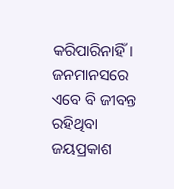କରିପାରିନାହିଁ।
ଜନମାନସରେ ଏବେ ବି ଜୀବନ୍ତ ରହିଥିବା ଜୟପ୍ରକାଶ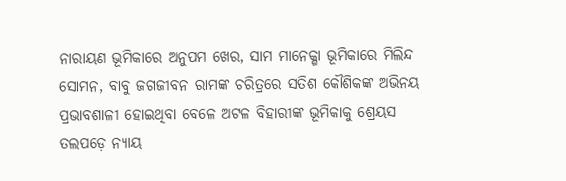ନାରାୟଣ ଭୂମିକାରେ ଅନୁପମ ଖେର, ସାମ ମାନେକ୍ଶା ଭୂମିକାରେ ମିଲିନ୍ଦ ସୋମନ, ବାବୁ ଜଗଜୀବନ ରାମଙ୍କ ଚରିତ୍ରରେ ସତିଶ କୌଶିକଙ୍କ ଅଭିନୟ ପ୍ରଭାବଶାଳୀ ହୋଇଥିବା ବେଳେ ଅଟଳ ବିହାରୀଙ୍କ ଭୂମିକାକୁ ଶ୍ରେୟସ ତଲପଡ଼େ ନ୍ୟାୟ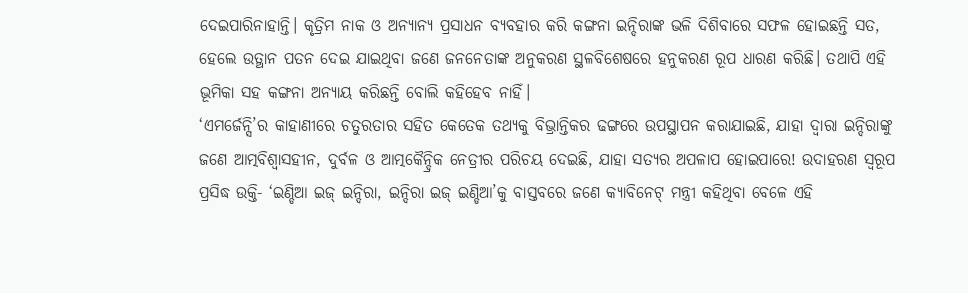ଦେଇପାରିନାହାନ୍ତି। କୃତ୍ରିମ ନାକ ଓ ଅନ୍ୟାନ୍ୟ ପ୍ରସାଧନ ବ୍ୟବହାର କରି କଙ୍ଗନା ଇନ୍ଦିରାଙ୍କ ଭଳି ଦିଶିବାରେ ସଫଳ ହୋଇଛନ୍ତି ସତ, ହେଲେ ଉତ୍ଥାନ ପତନ ଦେଇ ଯାଇଥିବା ଜଣେ ଜନନେତାଙ୍କ ଅନୁକରଣ ସ୍ଥଳବିଶେଷରେ ହନୁକରଣ ରୂପ ଧାରଣ କରିଛି। ତଥାପି ଏହି ଭୂମିକା ସହ କଙ୍ଗନା ଅନ୍ୟାୟ କରିଛନ୍ତି ବୋଲି କହିହେବ ନାହିଁ।
‘ଏମର୍ଜେନ୍ସି’ର କାହାଣୀରେ ଚତୁରତାର ସହିତ କେତେକ ତଥ୍ୟକୁ ବିଭ୍ରାନ୍ତିକର ଢଙ୍ଗରେ ଉପସ୍ଥାପନ କରାଯାଇଛି, ଯାହା ଦ୍ବାରା ଇନ୍ଦିରାଙ୍କୁ ଜଣେ ଆତ୍ମବିଶ୍ବାସହୀନ, ଦୁର୍ବଳ ଓ ଆତ୍ମକୈନ୍ଦ୍ରିକ ନେତ୍ରୀର ପରିଚୟ ଦେଇଛି, ଯାହା ସତ୍ୟର ଅପଳାପ ହୋଇପାରେ! ଉଦାହରଣ ସ୍ବରୂପ ପ୍ରସିଦ୍ଧ ଉକ୍ତି- ‘ଇଣ୍ଡିଆ ଇଜ୍ ଇନ୍ଦିରା, ଇନ୍ଦିରା ଇଜ୍ ଇଣ୍ଡିଆ’କୁ ବାସ୍ତବରେ ଜଣେ କ୍ୟାବିନେଟ୍ ମନ୍ତ୍ରୀ କହିଥିବା ବେଳେ ଏହି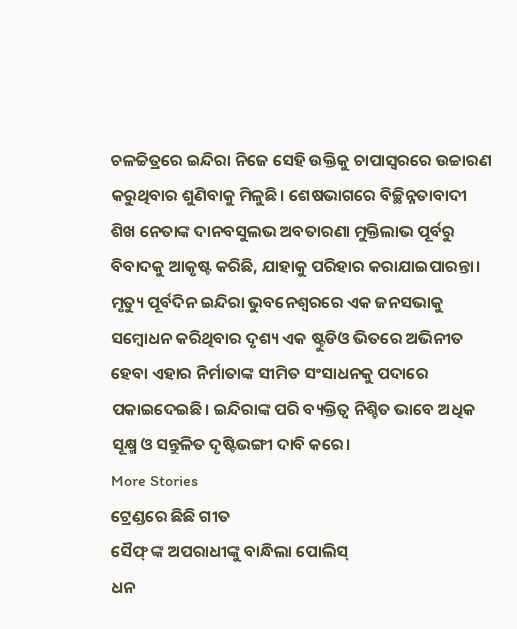ଚଳଚ୍ଚିତ୍ରରେ ଇନ୍ଦିରା ନିଜେ ସେହି ଉକ୍ତିକୁ ଚାପାସ୍ବରରେ ଉଚ୍ଚାରଣ କରୁଥିବାର ଶୁଣିବାକୁ ମିଳୁଛି। ଶେଷଭାଗରେ ବିଚ୍ଛିନ୍ନତାବାଦୀ ଶିଖ ନେତାଙ୍କ ଦାନବସୁଲଭ ଅବତାରଣା ମୁକ୍ତିଲାଭ ପୂର୍ବରୁ ବିବାଦକୁ ଆକୃଷ୍ଟ କରିଛି, ଯାହାକୁ ପରିହାର କରାଯାଇପାରନ୍ତା। ମୃତ୍ୟୁ ପୂର୍ବଦିନ ଇନ୍ଦିରା ଭୁବନେଶ୍ବରରେ ଏକ ଜନସଭାକୁ ସମ୍ବୋଧନ କରିଥିବାର ଦୃଶ୍ୟ ଏକ ଷ୍ଟୁଡିଓ ଭିତରେ ଅଭିନୀତ ହେବା ଏହାର ନିର୍ମାତାଙ୍କ ସୀମିତ ସଂସାଧନକୁ ପଦାରେ ପକାଇଦେଇଛି। ଇନ୍ଦିରାଙ୍କ ପରି ବ୍ୟକ୍ତିତ୍ବ ନିଶ୍ଚିତ ଭାବେ ଅଧିକ ସୂକ୍ଷ୍ମ ଓ ସନ୍ତୁଳିତ ଦୃଷ୍ଟିଭଙ୍ଗୀ ଦାବି କରେ।
More Stories
ଟ୍ରେଣ୍ଡରେ ଛିଛି ଗୀତ
ସୈଫ୍ ଙ୍କ ଅପରାଧୀଙ୍କୁ ବାନ୍ଧିଲା ପୋଲିସ୍
ଧନ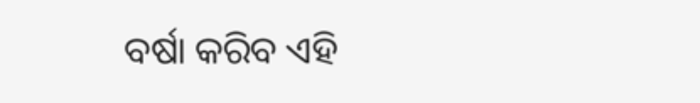ବର୍ଷା କରିବ ଏହି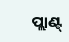ପ୍ଲାଣ୍ଟ୍